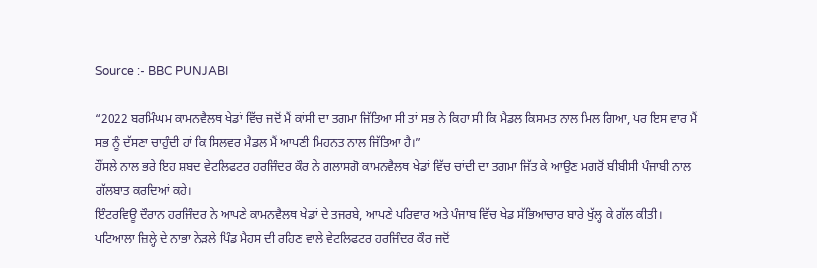Source :- BBC PUNJABI

“2022 ਬਰਮਿੰਘਮ ਕਾਮਨਵੈਲਥ ਖੇਡਾਂ ਵਿੱਚ ਜਦੋਂ ਮੈਂ ਕਾਂਸੀ ਦਾ ਤਗਮਾ ਜਿੱਤਿਆ ਸੀ ਤਾਂ ਸਭ ਨੇ ਕਿਹਾ ਸੀ ਕਿ ਮੈਡਲ ਕਿਸਮਤ ਨਾਲ ਮਿਲ ਗਿਆ, ਪਰ ਇਸ ਵਾਰ ਮੈਂ ਸਭ ਨੂੰ ਦੱਸਣਾ ਚਾਹੁੰਦੀ ਹਾਂ ਕਿ ਸਿਲਵਰ ਮੈਡਲ ਮੈਂ ਆਪਣੀ ਮਿਹਨਤ ਨਾਲ ਜਿੱਤਿਆ ਹੈ।”
ਹੌਂਸਲੇ ਨਾਲ ਭਰੇ ਇਹ ਸ਼ਬਦ ਵੇਟਲਿਫਟਰ ਹਰਜਿੰਦਰ ਕੌਰ ਨੇ ਗਲਾਸਗੋ ਕਾਮਨਵੈਲਥ ਖੇਡਾਂ ਵਿੱਚ ਚਾਂਦੀ ਦਾ ਤਗਮਾ ਜਿੱਤ ਕੇ ਆਉਣ ਮਗਰੋਂ ਬੀਬੀਸੀ ਪੰਜਾਬੀ ਨਾਲ ਗੱਲਬਾਤ ਕਰਦਿਆਂ ਕਹੇ।
ਇੰਟਰਵਿਊ ਦੌਰਾਨ ਹਰਜਿੰਦਰ ਨੇ ਆਪਣੇ ਕਾਮਨਵੈਲਥ ਖੇਡਾਂ ਦੇ ਤਜਰਬੇ, ਆਪਣੇ ਪਰਿਵਾਰ ਅਤੇ ਪੰਜਾਬ ਵਿੱਚ ਖੇਡ ਸੱਭਿਆਚਾਰ ਬਾਰੇ ਖੁੱਲ੍ਹ ਕੇ ਗੱਲ ਕੀਤੀ।
ਪਟਿਆਲਾ ਜ਼ਿਲ੍ਹੇ ਦੇ ਨਾਭਾ ਨੇੜਲੇ ਪਿੰਡ ਮੈਹਸ ਦੀ ਰਹਿਣ ਵਾਲੇ ਵੇਟਲਿਫਟਰ ਹਰਜਿੰਦਰ ਕੌਰ ਜਦੋਂ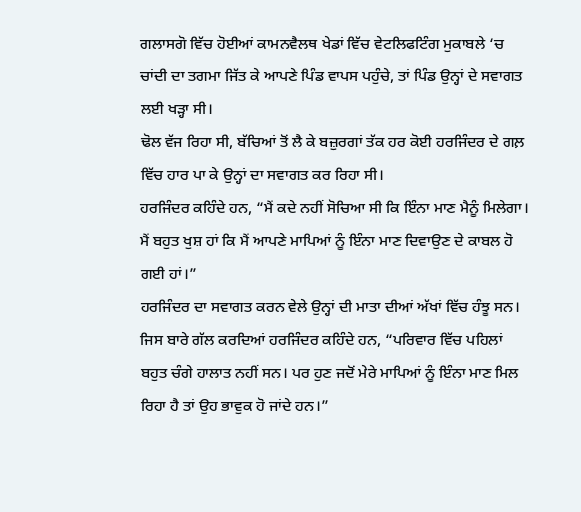ਗਲਾਸਗੋ ਵਿੱਚ ਹੋਈਆਂ ਕਾਮਨਵੈਲਥ ਖੇਡਾਂ ਵਿੱਚ ਵੇਟਲਿਫਟਿੰਗ ਮੁਕਾਬਲੇ ‘ਚ ਚਾਂਦੀ ਦਾ ਤਗਮਾ ਜਿੱਤ ਕੇ ਆਪਣੇ ਪਿੰਡ ਵਾਪਸ ਪਹੁੰਚੇ, ਤਾਂ ਪਿੰਡ ਉਨ੍ਹਾਂ ਦੇ ਸਵਾਗਤ ਲਈ ਖੜ੍ਹਾ ਸੀ।
ਢੋਲ ਵੱਜ ਰਿਹਾ ਸੀ, ਬੱਚਿਆਂ ਤੋਂ ਲੈ ਕੇ ਬਜ਼ੁਰਗਾਂ ਤੱਕ ਹਰ ਕੋਈ ਹਰਜਿੰਦਰ ਦੇ ਗਲ਼ ਵਿੱਚ ਹਾਰ ਪਾ ਕੇ ਉਨ੍ਹਾਂ ਦਾ ਸਵਾਗਤ ਕਰ ਰਿਹਾ ਸੀ।
ਹਰਜਿੰਦਰ ਕਹਿੰਦੇ ਹਨ, “ਮੈਂ ਕਦੇ ਨਹੀਂ ਸੋਚਿਆ ਸੀ ਕਿ ਇੰਨਾ ਮਾਣ ਮੈਨੂੰ ਮਿਲੇਗਾ। ਮੈਂ ਬਹੁਤ ਖੁਸ਼ ਹਾਂ ਕਿ ਮੈਂ ਆਪਣੇ ਮਾਪਿਆਂ ਨੂੰ ਇੰਨਾ ਮਾਣ ਦਿਵਾਉਣ ਦੇ ਕਾਬਲ ਹੋ ਗਈ ਹਾਂ।”
ਹਰਜਿੰਦਰ ਦਾ ਸਵਾਗਤ ਕਰਨ ਵੇਲੇ ਉਨ੍ਹਾਂ ਦੀ ਮਾਤਾ ਦੀਆਂ ਅੱਖਾਂ ਵਿੱਚ ਹੰਝੂ ਸਨ।
ਜਿਸ ਬਾਰੇ ਗੱਲ ਕਰਦਿਆਂ ਹਰਜਿੰਦਰ ਕਹਿੰਦੇ ਹਨ, “ਪਰਿਵਾਰ ਵਿੱਚ ਪਹਿਲਾਂ ਬਹੁਤ ਚੰਗੇ ਹਾਲਾਤ ਨਹੀਂ ਸਨ। ਪਰ ਹੁਣ ਜਦੋਂ ਮੇਰੇ ਮਾਪਿਆਂ ਨੂੰ ਇੰਨਾ ਮਾਣ ਮਿਲ ਰਿਹਾ ਹੈ ਤਾਂ ਉਹ ਭਾਵੁਕ ਹੋ ਜਾਂਦੇ ਹਨ।”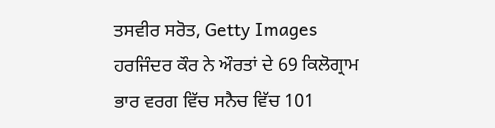ਤਸਵੀਰ ਸਰੋਤ, Getty Images
ਹਰਜਿੰਦਰ ਕੌਰ ਨੇ ਔਰਤਾਂ ਦੇ 69 ਕਿਲੋਗ੍ਰਾਮ ਭਾਰ ਵਰਗ ਵਿੱਚ ਸਨੈਚ ਵਿੱਚ 101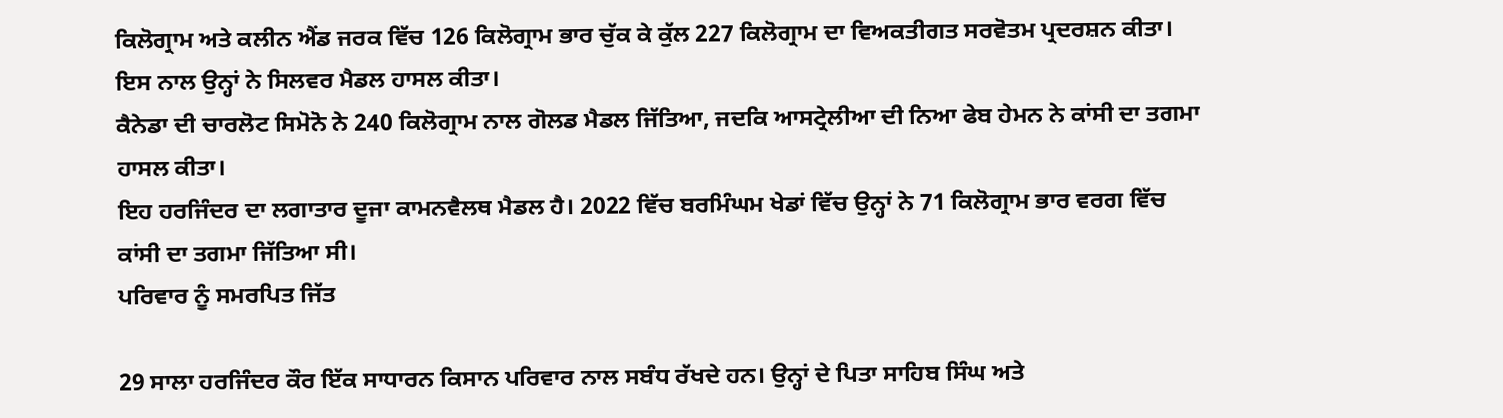ਕਿਲੋਗ੍ਰਾਮ ਅਤੇ ਕਲੀਨ ਐਂਡ ਜਰਕ ਵਿੱਚ 126 ਕਿਲੋਗ੍ਰਾਮ ਭਾਰ ਚੁੱਕ ਕੇ ਕੁੱਲ 227 ਕਿਲੋਗ੍ਰਾਮ ਦਾ ਵਿਅਕਤੀਗਤ ਸਰਵੋਤਮ ਪ੍ਰਦਰਸ਼ਨ ਕੀਤਾ। ਇਸ ਨਾਲ ਉਨ੍ਹਾਂ ਨੇ ਸਿਲਵਰ ਮੈਡਲ ਹਾਸਲ ਕੀਤਾ।
ਕੈਨੇਡਾ ਦੀ ਚਾਰਲੋਟ ਸਿਮੋਨੋ ਨੇ 240 ਕਿਲੋਗ੍ਰਾਮ ਨਾਲ ਗੋਲਡ ਮੈਡਲ ਜਿੱਤਿਆ, ਜਦਕਿ ਆਸਟ੍ਰੇਲੀਆ ਦੀ ਨਿਆ ਫੇਬ ਹੇਮਨ ਨੇ ਕਾਂਸੀ ਦਾ ਤਗਮਾ ਹਾਸਲ ਕੀਤਾ।
ਇਹ ਹਰਜਿੰਦਰ ਦਾ ਲਗਾਤਾਰ ਦੂਜਾ ਕਾਮਨਵੈਲਥ ਮੈਡਲ ਹੈ। 2022 ਵਿੱਚ ਬਰਮਿੰਘਮ ਖੇਡਾਂ ਵਿੱਚ ਉਨ੍ਹਾਂ ਨੇ 71 ਕਿਲੋਗ੍ਰਾਮ ਭਾਰ ਵਰਗ ਵਿੱਚ ਕਾਂਸੀ ਦਾ ਤਗਮਾ ਜਿੱਤਿਆ ਸੀ।
ਪਰਿਵਾਰ ਨੂੰ ਸਮਰਪਿਤ ਜਿੱਤ

29 ਸਾਲਾ ਹਰਜਿੰਦਰ ਕੌਰ ਇੱਕ ਸਾਧਾਰਨ ਕਿਸਾਨ ਪਰਿਵਾਰ ਨਾਲ ਸਬੰਧ ਰੱਖਦੇ ਹਨ। ਉਨ੍ਹਾਂ ਦੇ ਪਿਤਾ ਸਾਹਿਬ ਸਿੰਘ ਅਤੇ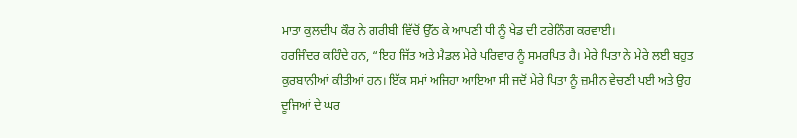ਮਾਤਾ ਕੁਲਦੀਪ ਕੌਰ ਨੇ ਗਰੀਬੀ ਵਿੱਚੋਂ ਉੱਠ ਕੇ ਆਪਣੀ ਧੀ ਨੂੰ ਖੇਡ ਦੀ ਟਰੇਨਿੰਗ ਕਰਵਾਈ।
ਹਰਜਿੰਦਰ ਕਹਿੰਦੇ ਹਨ, “ਇਹ ਜਿੱਤ ਅਤੇ ਮੈਡਲ ਮੇਰੇ ਪਰਿਵਾਰ ਨੂੰ ਸਮਰਪਿਤ ਹੈ। ਮੇਰੇ ਪਿਤਾ ਨੇ ਮੇਰੇ ਲਈ ਬਹੁਤ ਕੁਰਬਾਨੀਆਂ ਕੀਤੀਆਂ ਹਨ। ਇੱਕ ਸਮਾਂ ਅਜਿਹਾ ਆਇਆ ਸੀ ਜਦੋਂ ਮੇਰੇ ਪਿਤਾ ਨੂੰ ਜ਼ਮੀਨ ਵੇਚਣੀ ਪਈ ਅਤੇ ਉਹ ਦੂਜਿਆਂ ਦੇ ਘਰ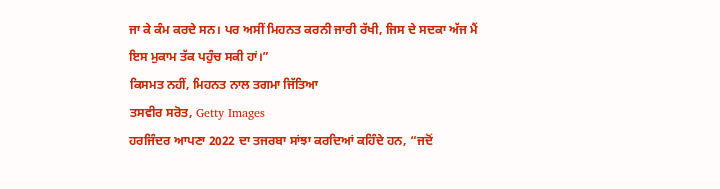ਜਾ ਕੇ ਕੰਮ ਕਰਦੇ ਸਨ। ਪਰ ਅਸੀਂ ਮਿਹਨਤ ਕਰਨੀ ਜਾਰੀ ਰੱਖੀ, ਜਿਸ ਦੇ ਸਦਕਾ ਅੱਜ ਮੈਂ ਇਸ ਮੁਕਾਮ ਤੱਕ ਪਹੁੰਚ ਸਕੀ ਹਾਂ।”
ਕਿਸਮਤ ਨਹੀਂ, ਮਿਹਨਤ ਨਾਲ ਤਗਮਾ ਜਿੱਤਿਆ
ਤਸਵੀਰ ਸਰੋਤ, Getty Images
ਹਰਜਿੰਦਰ ਆਪਣਾ 2022 ਦਾ ਤਜਰਬਾ ਸਾਂਝਾ ਕਰਦਿਆਂ ਕਹਿੰਦੇ ਹਨ, “ਜਦੋਂ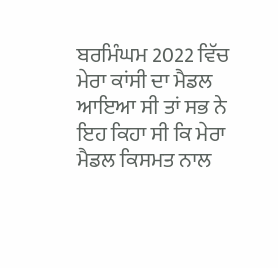ਬਰਮਿੰਘਮ 2022 ਵਿੱਚ ਮੇਰਾ ਕਾਂਸੀ ਦਾ ਮੈਡਲ ਆਇਆ ਸੀ ਤਾਂ ਸਭ ਨੇ ਇਹ ਕਿਹਾ ਸੀ ਕਿ ਮੇਰਾ ਮੈਡਲ ਕਿਸਮਤ ਨਾਲ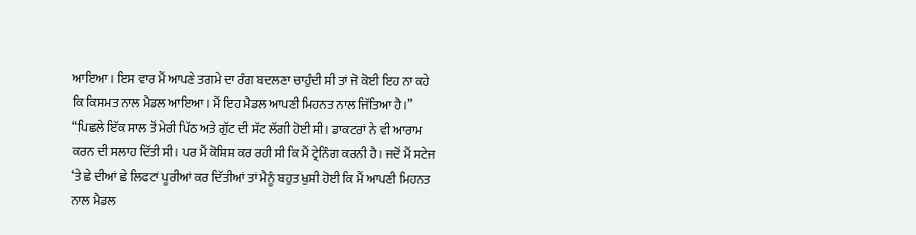ਆਇਆ। ਇਸ ਵਾਰ ਮੈਂ ਆਪਣੇ ਤਗਮੇ ਦਾ ਰੰਗ ਬਦਲਣਾ ਚਾਹੁੰਦੀ ਸੀ ਤਾਂ ਜੋ ਕੋਈ ਇਹ ਨਾ ਕਹੇ ਕਿ ਕਿਸਮਤ ਨਾਲ ਮੈਡਲ ਆਇਆ। ਮੈਂ ਇਹ ਮੈਡਲ ਆਪਣੀ ਮਿਹਨਤ ਨਾਲ ਜਿੱਤਿਆ ਹੈ।”
“ਪਿਛਲੇ ਇੱਕ ਸਾਲ ਤੋਂ ਮੇਰੀ ਪਿੱਠ ਅਤੇ ਗੁੱਟ ਦੀ ਸੱਟ ਲੱਗੀ ਹੋਈ ਸੀ। ਡਾਕਟਰਾਂ ਨੇ ਵੀ ਆਰਾਮ ਕਰਨ ਦੀ ਸਲਾਹ ਦਿੱਤੀ ਸੀ। ਪਰ ਮੈਂ ਕੋਸ਼ਿਸ਼ ਕਰ ਰਹੀ ਸੀ ਕਿ ਮੈਂ ਟ੍ਰੇਨਿੰਗ ਕਰਨੀ ਹੈ। ਜਦੋਂ ਮੈਂ ਸਟੇਜ ‘ਤੇ ਛੇ ਦੀਆਂ ਛੇ ਲਿਫਟਾਂ ਪੂਰੀਆਂ ਕਰ ਦਿੱਤੀਆਂ ਤਾਂ ਮੈਨੂੰ ਬਹੁਤ ਖੁਸ਼ੀ ਹੋਈ ਕਿ ਮੈਂ ਆਪਣੀ ਮਿਹਨਤ ਨਾਲ ਮੈਡਲ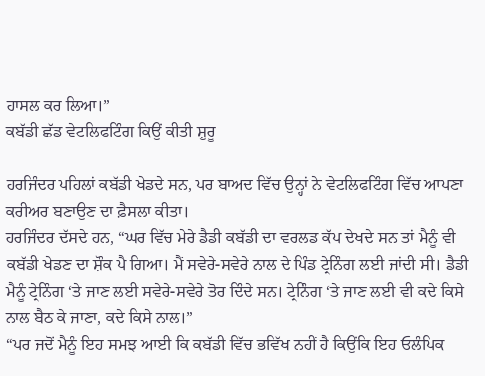ਹਾਸਲ ਕਰ ਲਿਆ।”
ਕਬੱਡੀ ਛੱਡ ਵੇਟਲਿਫਟਿੰਗ ਕਿਉਂ ਕੀਤੀ ਸ਼ੁਰੂ

ਹਰਜਿੰਦਰ ਪਹਿਲਾਂ ਕਬੱਡੀ ਖੇਡਦੇ ਸਨ, ਪਰ ਬਾਅਦ ਵਿੱਚ ਉਨ੍ਹਾਂ ਨੇ ਵੇਟਲਿਫਟਿੰਗ ਵਿੱਚ ਆਪਣਾ ਕਰੀਅਰ ਬਣਾਉਣ ਦਾ ਫ਼ੈਸਲਾ ਕੀਤਾ।
ਹਰਜਿੰਦਰ ਦੱਸਦੇ ਹਨ, “ਘਰ ਵਿੱਚ ਮੇਰੇ ਡੈਡੀ ਕਬੱਡੀ ਦਾ ਵਰਲਡ ਕੱਪ ਦੇਖਦੇ ਸਨ ਤਾਂ ਮੈਨੂੰ ਵੀ ਕਬੱਡੀ ਖੇਡਣ ਦਾ ਸ਼ੌਕ ਪੈ ਗਿਆ। ਮੈਂ ਸਵੇਰੇ-ਸਵੇਰੇ ਨਾਲ ਦੇ ਪਿੰਡ ਟ੍ਰੇਨਿੰਗ ਲਈ ਜਾਂਦੀ ਸੀ। ਡੈਡੀ ਮੈਨੂੰ ਟ੍ਰੇਨਿੰਗ ‘ਤੇ ਜਾਣ ਲਈ ਸਵੇਰੇ-ਸਵੇਰੇ ਤੋਰ ਦਿੰਦੇ ਸਨ। ਟ੍ਰੇਨਿੰਗ ‘ਤੇ ਜਾਣ ਲਈ ਵੀ ਕਦੇ ਕਿਸੇ ਨਾਲ ਬੈਠ ਕੇ ਜਾਣਾ, ਕਦੇ ਕਿਸੇ ਨਾਲ।”
“ਪਰ ਜਦੋਂ ਮੈਨੂੰ ਇਹ ਸਮਝ ਆਈ ਕਿ ਕਬੱਡੀ ਵਿੱਚ ਭਵਿੱਖ ਨਹੀਂ ਹੈ ਕਿਉਂਕਿ ਇਹ ਓਲੰਪਿਕ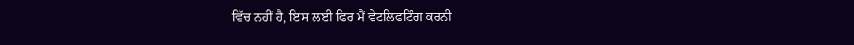ਵਿੱਚ ਨਹੀਂ ਹੈ, ਇਸ ਲਈ ਫਿਰ ਮੈਂ ਵੇਟਲਿਫਟਿੰਗ ਕਰਨੀ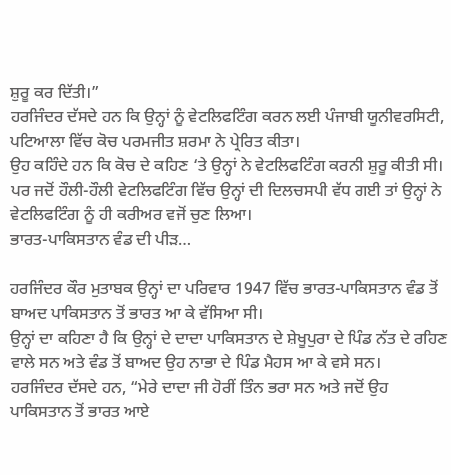ਸ਼ੁਰੂ ਕਰ ਦਿੱਤੀ।”
ਹਰਜਿੰਦਰ ਦੱਸਦੇ ਹਨ ਕਿ ਉਨ੍ਹਾਂ ਨੂੰ ਵੇਟਲਿਫਟਿੰਗ ਕਰਨ ਲਈ ਪੰਜਾਬੀ ਯੂਨੀਵਰਸਿਟੀ, ਪਟਿਆਲਾ ਵਿੱਚ ਕੋਚ ਪਰਮਜੀਤ ਸ਼ਰਮਾ ਨੇ ਪ੍ਰੇਰਿਤ ਕੀਤਾ।
ਉਹ ਕਹਿੰਦੇ ਹਨ ਕਿ ਕੋਚ ਦੇ ਕਹਿਣ ‘ਤੇ ਉਨ੍ਹਾਂ ਨੇ ਵੇਟਲਿਫਟਿੰਗ ਕਰਨੀ ਸ਼ੁਰੂ ਕੀਤੀ ਸੀ।
ਪਰ ਜਦੋਂ ਹੌਲੀ-ਹੌਲੀ ਵੇਟਲਿਫਟਿੰਗ ਵਿੱਚ ਉਨ੍ਹਾਂ ਦੀ ਦਿਲਚਸਪੀ ਵੱਧ ਗਈ ਤਾਂ ਉਨ੍ਹਾਂ ਨੇ ਵੇਟਲਿਫਟਿੰਗ ਨੂੰ ਹੀ ਕਰੀਅਰ ਵਜੋਂ ਚੁਣ ਲਿਆ।
ਭਾਰਤ-ਪਾਕਿਸਤਾਨ ਵੰਡ ਦੀ ਪੀੜ…

ਹਰਜਿੰਦਰ ਕੌਰ ਮੁਤਾਬਕ ਉਨ੍ਹਾਂ ਦਾ ਪਰਿਵਾਰ 1947 ਵਿੱਚ ਭਾਰਤ-ਪਾਕਿਸਤਾਨ ਵੰਡ ਤੋਂ ਬਾਅਦ ਪਾਕਿਸਤਾਨ ਤੋਂ ਭਾਰਤ ਆ ਕੇ ਵੱਸਿਆ ਸੀ।
ਉਨ੍ਹਾਂ ਦਾ ਕਹਿਣਾ ਹੈ ਕਿ ਉਨ੍ਹਾਂ ਦੇ ਦਾਦਾ ਪਾਕਿਸਤਾਨ ਦੇ ਸ਼ੇਖੂਪੁਰਾ ਦੇ ਪਿੰਡ ਨੱਤ ਦੇ ਰਹਿਣ ਵਾਲੇ ਸਨ ਅਤੇ ਵੰਡ ਤੋਂ ਬਾਅਦ ਉਹ ਨਾਭਾ ਦੇ ਪਿੰਡ ਮੈਹਸ ਆ ਕੇ ਵਸੇ ਸਨ।
ਹਰਜਿੰਦਰ ਦੱਸਦੇ ਹਨ, “ਮੇਰੇ ਦਾਦਾ ਜੀ ਹੋਰੀਂ ਤਿੰਨ ਭਰਾ ਸਨ ਅਤੇ ਜਦੋਂ ਉਹ ਪਾਕਿਸਤਾਨ ਤੋਂ ਭਾਰਤ ਆਏ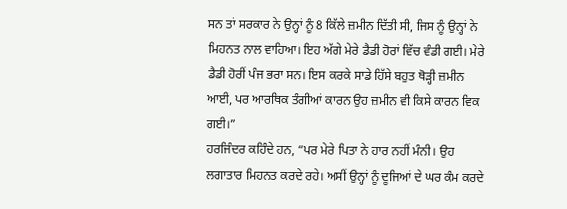ਸਨ ਤਾਂ ਸਰਕਾਰ ਨੇ ਉਨ੍ਹਾਂ ਨੂੰ 8 ਕਿੱਲੇ ਜ਼ਮੀਨ ਦਿੱਤੀ ਸੀ, ਜਿਸ ਨੂੰ ਉਨ੍ਹਾਂ ਨੇ ਮਿਹਨਤ ਨਾਲ ਵਾਹਿਆ। ਇਹ ਅੱਗੇ ਮੇਰੇ ਡੈਡੀ ਹੋਰਾਂ ਵਿੱਚ ਵੰਡੀ ਗਈ। ਮੇਰੇ ਡੈਡੀ ਹੋਰੀਂ ਪੰਜ ਭਰਾ ਸਨ। ਇਸ ਕਰਕੇ ਸਾਡੇ ਹਿੱਸੇ ਬਹੁਤ ਥੋੜ੍ਹੀ ਜ਼ਮੀਨ ਆਈ, ਪਰ ਆਰਥਿਕ ਤੰਗੀਆਂ ਕਾਰਨ ਉਹ ਜ਼ਮੀਨ ਵੀ ਕਿਸੇ ਕਾਰਨ ਵਿਕ ਗਈ।”
ਹਰਜਿੰਦਰ ਕਹਿੰਦੇ ਹਨ, “ਪਰ ਮੇਰੇ ਪਿਤਾ ਨੇ ਹਾਰ ਨਹੀਂ ਮੰਨੀ। ਉਹ ਲਗਾਤਾਰ ਮਿਹਨਤ ਕਰਦੇ ਰਹੇ। ਅਸੀਂ ਉਨ੍ਹਾਂ ਨੂੰ ਦੂਜਿਆਂ ਦੇ ਘਰ ਕੰਮ ਕਰਦੇ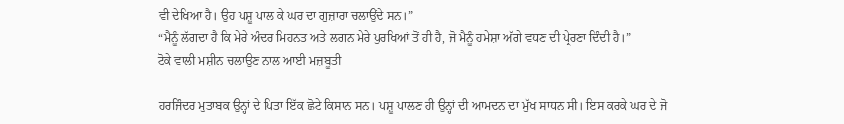ਵੀ ਦੇਖਿਆ ਹੈ। ਉਹ ਪਸ਼ੂ ਪਾਲ ਕੇ ਘਰ ਦਾ ਗੁਜ਼ਾਰਾ ਚਲਾਉਂਦੇ ਸਨ।”
“ਮੈਨੂੰ ਲੱਗਦਾ ਹੈ ਕਿ ਮੇਰੇ ਅੰਦਰ ਮਿਹਨਤ ਅਤੇ ਲਗਨ ਮੇਰੇ ਪੁਰਖਿਆਂ ਤੋਂ ਹੀ ਹੈ, ਜੋ ਮੈਨੂੰ ਹਮੇਸ਼ਾ ਅੱਗੇ ਵਧਣ ਦੀ ਪ੍ਰੇਰਣਾ ਦਿੰਦੀ ਹੈ।”
ਟੋਕੇ ਵਾਲੀ ਮਸ਼ੀਨ ਚਲਾਉਣ ਨਾਲ ਆਈ ਮਜ਼ਬੂਤੀ

ਹਰਜਿੰਦਰ ਮੁਤਾਬਕ ਉਨ੍ਹਾਂ ਦੇ ਪਿਤਾ ਇੱਕ ਛੋਟੇ ਕਿਸਾਨ ਸਨ। ਪਸ਼ੂ ਪਾਲਣ ਹੀ ਉਨ੍ਹਾਂ ਦੀ ਆਮਦਨ ਦਾ ਮੁੱਖ ਸਾਧਨ ਸੀ। ਇਸ ਕਰਕੇ ਘਰ ਦੇ ਜੋ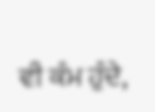ਵੀ ਕੰਮ ਹੁੰਦੇ,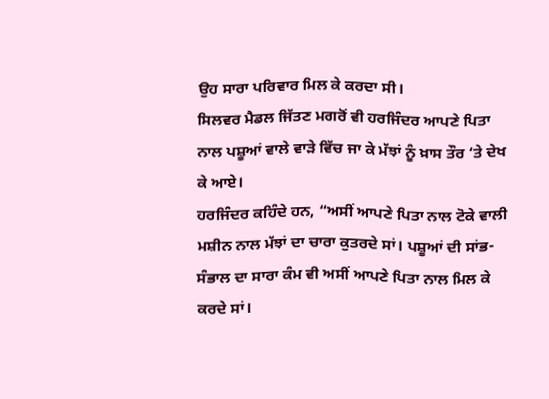ਉਹ ਸਾਰਾ ਪਰਿਵਾਰ ਮਿਲ ਕੇ ਕਰਦਾ ਸੀ।
ਸਿਲਵਰ ਮੈਡਲ ਜਿੱਤਣ ਮਗਰੋਂ ਵੀ ਹਰਜਿੰਦਰ ਆਪਣੇ ਪਿਤਾ ਨਾਲ ਪਸ਼ੂਆਂ ਵਾਲੇ ਵਾੜੇ ਵਿੱਚ ਜਾ ਕੇ ਮੱਝਾਂ ਨੂੰ ਖ਼ਾਸ ਤੌਰ ‘ਤੇ ਦੇਖ ਕੇ ਆਏ।
ਹਰਜਿੰਦਰ ਕਹਿੰਦੇ ਹਨ, “ਅਸੀਂ ਆਪਣੇ ਪਿਤਾ ਨਾਲ ਟੋਕੇ ਵਾਲੀ ਮਸ਼ੀਨ ਨਾਲ ਮੱਝਾਂ ਦਾ ਚਾਰਾ ਕੁਤਰਦੇ ਸਾਂ। ਪਸ਼ੂਆਂ ਦੀ ਸਾਂਭ-ਸੰਭਾਲ ਦਾ ਸਾਰਾ ਕੰਮ ਵੀ ਅਸੀਂ ਆਪਣੇ ਪਿਤਾ ਨਾਲ ਮਿਲ ਕੇ ਕਰਦੇ ਸਾਂ।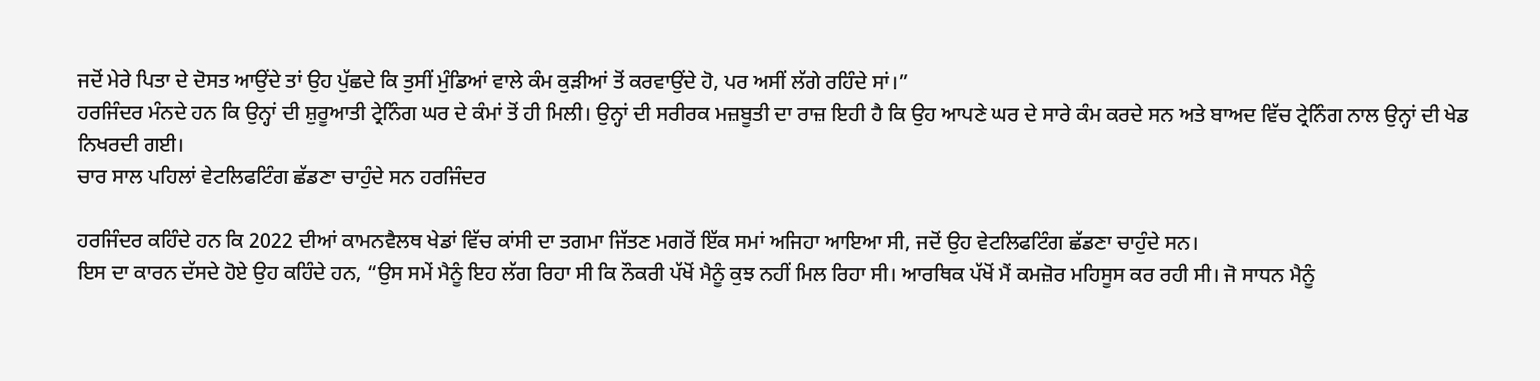ਜਦੋਂ ਮੇਰੇ ਪਿਤਾ ਦੇ ਦੋਸਤ ਆਉਂਦੇ ਤਾਂ ਉਹ ਪੁੱਛਦੇ ਕਿ ਤੁਸੀਂ ਮੁੰਡਿਆਂ ਵਾਲੇ ਕੰਮ ਕੁੜੀਆਂ ਤੋਂ ਕਰਵਾਉਂਦੇ ਹੋ, ਪਰ ਅਸੀਂ ਲੱਗੇ ਰਹਿੰਦੇ ਸਾਂ।”
ਹਰਜਿੰਦਰ ਮੰਨਦੇ ਹਨ ਕਿ ਉਨ੍ਹਾਂ ਦੀ ਸ਼ੁਰੂਆਤੀ ਟ੍ਰੇਨਿੰਗ ਘਰ ਦੇ ਕੰਮਾਂ ਤੋਂ ਹੀ ਮਿਲੀ। ਉਨ੍ਹਾਂ ਦੀ ਸਰੀਰਕ ਮਜ਼ਬੂਤੀ ਦਾ ਰਾਜ਼ ਇਹੀ ਹੈ ਕਿ ਉਹ ਆਪਣੇ ਘਰ ਦੇ ਸਾਰੇ ਕੰਮ ਕਰਦੇ ਸਨ ਅਤੇ ਬਾਅਦ ਵਿੱਚ ਟ੍ਰੇਨਿੰਗ ਨਾਲ ਉਨ੍ਹਾਂ ਦੀ ਖੇਡ ਨਿਖਰਦੀ ਗਈ।
ਚਾਰ ਸਾਲ ਪਹਿਲਾਂ ਵੇਟਲਿਫਟਿੰਗ ਛੱਡਣਾ ਚਾਹੁੰਦੇ ਸਨ ਹਰਜਿੰਦਰ

ਹਰਜਿੰਦਰ ਕਹਿੰਦੇ ਹਨ ਕਿ 2022 ਦੀਆਂ ਕਾਮਨਵੈਲਥ ਖੇਡਾਂ ਵਿੱਚ ਕਾਂਸੀ ਦਾ ਤਗਮਾ ਜਿੱਤਣ ਮਗਰੋਂ ਇੱਕ ਸਮਾਂ ਅਜਿਹਾ ਆਇਆ ਸੀ, ਜਦੋਂ ਉਹ ਵੇਟਲਿਫਟਿੰਗ ਛੱਡਣਾ ਚਾਹੁੰਦੇ ਸਨ।
ਇਸ ਦਾ ਕਾਰਨ ਦੱਸਦੇ ਹੋਏ ਉਹ ਕਹਿੰਦੇ ਹਨ, “ਉਸ ਸਮੇਂ ਮੈਨੂੰ ਇਹ ਲੱਗ ਰਿਹਾ ਸੀ ਕਿ ਨੌਕਰੀ ਪੱਖੋਂ ਮੈਨੂੰ ਕੁਝ ਨਹੀਂ ਮਿਲ ਰਿਹਾ ਸੀ। ਆਰਥਿਕ ਪੱਖੋਂ ਮੈਂ ਕਮਜ਼ੋਰ ਮਹਿਸੂਸ ਕਰ ਰਹੀ ਸੀ। ਜੋ ਸਾਧਨ ਮੈਨੂੰ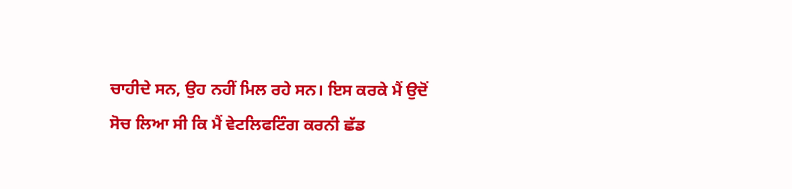ਚਾਹੀਦੇ ਸਨ, ਉਹ ਨਹੀਂ ਮਿਲ ਰਹੇ ਸਨ। ਇਸ ਕਰਕੇ ਮੈਂ ਉਦੋਂ ਸੋਚ ਲਿਆ ਸੀ ਕਿ ਮੈਂ ਵੇਟਲਿਫਟਿੰਗ ਕਰਨੀ ਛੱਡ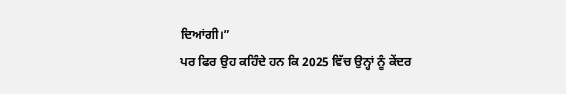ਦਿਆਂਗੀ।”
ਪਰ ਫਿਰ ਉਹ ਕਹਿੰਦੇ ਹਨ ਕਿ 2025 ਵਿੱਚ ਉਨ੍ਹਾਂ ਨੂੰ ਕੇਂਦਰ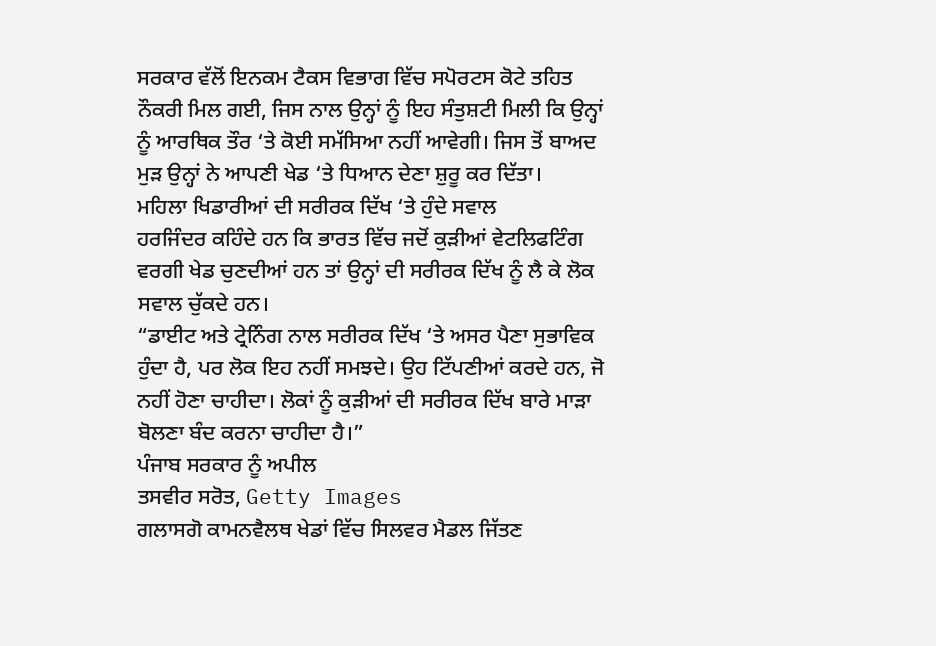ਸਰਕਾਰ ਵੱਲੋਂ ਇਨਕਮ ਟੈਕਸ ਵਿਭਾਗ ਵਿੱਚ ਸਪੋਰਟਸ ਕੋਟੇ ਤਹਿਤ ਨੌਕਰੀ ਮਿਲ ਗਈ, ਜਿਸ ਨਾਲ ਉਨ੍ਹਾਂ ਨੂੰ ਇਹ ਸੰਤੁਸ਼ਟੀ ਮਿਲੀ ਕਿ ਉਨ੍ਹਾਂ ਨੂੰ ਆਰਥਿਕ ਤੌਰ ‘ਤੇ ਕੋਈ ਸਮੱਸਿਆ ਨਹੀਂ ਆਵੇਗੀ। ਜਿਸ ਤੋਂ ਬਾਅਦ ਮੁੜ ਉਨ੍ਹਾਂ ਨੇ ਆਪਣੀ ਖੇਡ ‘ਤੇ ਧਿਆਨ ਦੇਣਾ ਸ਼ੁਰੂ ਕਰ ਦਿੱਤਾ।
ਮਹਿਲਾ ਖਿਡਾਰੀਆਂ ਦੀ ਸਰੀਰਕ ਦਿੱਖ ‘ਤੇ ਹੁੰਦੇ ਸਵਾਲ
ਹਰਜਿੰਦਰ ਕਹਿੰਦੇ ਹਨ ਕਿ ਭਾਰਤ ਵਿੱਚ ਜਦੋਂ ਕੁੜੀਆਂ ਵੇਟਲਿਫਟਿੰਗ ਵਰਗੀ ਖੇਡ ਚੁਣਦੀਆਂ ਹਨ ਤਾਂ ਉਨ੍ਹਾਂ ਦੀ ਸਰੀਰਕ ਦਿੱਖ ਨੂੰ ਲੈ ਕੇ ਲੋਕ ਸਵਾਲ ਚੁੱਕਦੇ ਹਨ।
“ਡਾਈਟ ਅਤੇ ਟ੍ਰੇਨਿੰਗ ਨਾਲ ਸਰੀਰਕ ਦਿੱਖ ‘ਤੇ ਅਸਰ ਪੈਣਾ ਸੁਭਾਵਿਕ ਹੁੰਦਾ ਹੈ, ਪਰ ਲੋਕ ਇਹ ਨਹੀਂ ਸਮਝਦੇ। ਉਹ ਟਿੱਪਣੀਆਂ ਕਰਦੇ ਹਨ, ਜੋ ਨਹੀਂ ਹੋਣਾ ਚਾਹੀਦਾ। ਲੋਕਾਂ ਨੂੰ ਕੁੜੀਆਂ ਦੀ ਸਰੀਰਕ ਦਿੱਖ ਬਾਰੇ ਮਾੜਾ ਬੋਲਣਾ ਬੰਦ ਕਰਨਾ ਚਾਹੀਦਾ ਹੈ।”
ਪੰਜਾਬ ਸਰਕਾਰ ਨੂੰ ਅਪੀਲ
ਤਸਵੀਰ ਸਰੋਤ, Getty Images
ਗਲਾਸਗੋ ਕਾਮਨਵੈਲਥ ਖੇਡਾਂ ਵਿੱਚ ਸਿਲਵਰ ਮੈਡਲ ਜਿੱਤਣ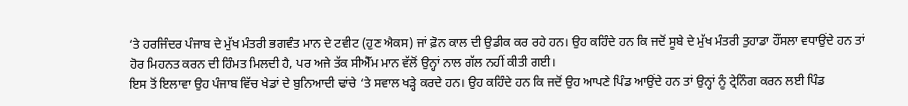‘ਤੇ ਹਰਜਿੰਦਰ ਪੰਜਾਬ ਦੇ ਮੁੱਖ ਮੰਤਰੀ ਭਗਵੰਤ ਮਾਨ ਦੇ ਟਵੀਟ (ਹੁਣ ਐਕਸ) ਜਾਂ ਫ਼ੋਨ ਕਾਲ ਦੀ ਉਡੀਕ ਕਰ ਰਹੇ ਹਨ। ਉਹ ਕਹਿੰਦੇ ਹਨ ਕਿ ਜਦੋਂ ਸੂਬੇ ਦੇ ਮੁੱਖ ਮੰਤਰੀ ਤੁਹਾਡਾ ਹੌਂਸਲਾ ਵਧਾਉਂਦੇ ਹਨ ਤਾਂ ਹੋਰ ਮਿਹਨਤ ਕਰਨ ਦੀ ਹਿੰਮਤ ਮਿਲਦੀ ਹੈ, ਪਰ ਅਜੇ ਤੱਕ ਸੀਐੱਮ ਮਾਨ ਵੱਲੋਂ ਉਨ੍ਹਾਂ ਨਾਲ ਗੱਲ ਨਹੀਂ ਕੀਤੀ ਗਈ।
ਇਸ ਤੋਂ ਇਲਾਵਾ ਉਹ ਪੰਜਾਬ ਵਿੱਚ ਖੇਡਾਂ ਦੇ ਬੁਨਿਆਦੀ ਢਾਂਚੇ ‘ਤੇ ਸਵਾਲ ਖੜ੍ਹੇ ਕਰਦੇ ਹਨ। ਉਹ ਕਹਿੰਦੇ ਹਨ ਕਿ ਜਦੋਂ ਉਹ ਆਪਣੇ ਪਿੰਡ ਆਉਂਦੇ ਹਨ ਤਾਂ ਉਨ੍ਹਾਂ ਨੂੰ ਟ੍ਰੇਨਿੰਗ ਕਰਨ ਲਈ ਪਿੰਡ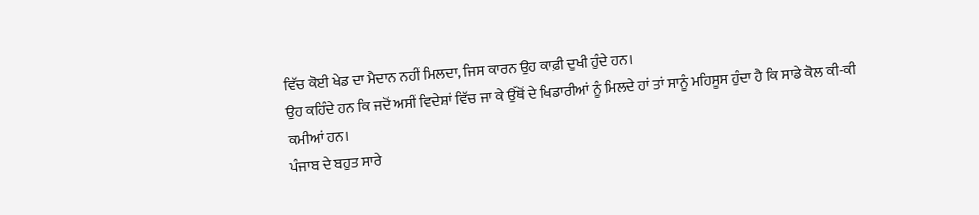ਵਿੱਚ ਕੋਈ ਖੇਡ ਦਾ ਮੈਦਾਨ ਨਹੀਂ ਮਿਲਦਾ, ਜਿਸ ਕਾਰਨ ਉਹ ਕਾਫ਼ੀ ਦੁਖੀ ਹੁੰਦੇ ਹਨ।
ਉਹ ਕਹਿੰਦੇ ਹਨ ਕਿ ਜਦੋਂ ਅਸੀਂ ਵਿਦੇਸ਼ਾਂ ਵਿੱਚ ਜਾ ਕੇ ਉੱਥੋਂ ਦੇ ਖਿਡਾਰੀਆਂ ਨੂੰ ਮਿਲਦੇ ਹਾਂ ਤਾਂ ਸਾਨੂੰ ਮਹਿਸੂਸ ਹੁੰਦਾ ਹੈ ਕਿ ਸਾਡੇ ਕੋਲ ਕੀ-ਕੀ ਕਮੀਆਂ ਹਨ।
ਪੰਜਾਬ ਦੇ ਬਹੁਤ ਸਾਰੇ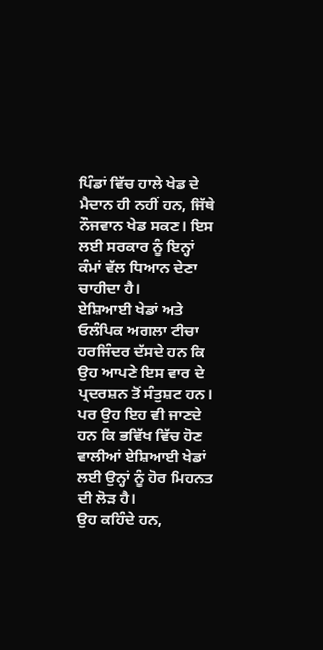ਪਿੰਡਾਂ ਵਿੱਚ ਹਾਲੇ ਖੇਡ ਦੇ ਮੈਦਾਨ ਹੀ ਨਹੀਂ ਹਨ, ਜਿੱਥੇ ਨੌਜਵਾਨ ਖੇਡ ਸਕਣ। ਇਸ ਲਈ ਸਰਕਾਰ ਨੂੰ ਇਨ੍ਹਾਂ ਕੰਮਾਂ ਵੱਲ ਧਿਆਨ ਦੇਣਾ ਚਾਹੀਦਾ ਹੈ।
ਏਸ਼ਿਆਈ ਖੇਡਾਂ ਅਤੇ ਓਲੰਪਿਕ ਅਗਲਾ ਟੀਚਾ
ਹਰਜਿੰਦਰ ਦੱਸਦੇ ਹਨ ਕਿ ਉਹ ਆਪਣੇ ਇਸ ਵਾਰ ਦੇ ਪ੍ਰਦਰਸ਼ਨ ਤੋਂ ਸੰਤੁਸ਼ਟ ਹਨ। ਪਰ ਉਹ ਇਹ ਵੀ ਜਾਣਦੇ ਹਨ ਕਿ ਭਵਿੱਖ ਵਿੱਚ ਹੋਣ ਵਾਲੀਆਂ ਏਸ਼ਿਆਈ ਖੇਡਾਂ ਲਈ ਉਨ੍ਹਾਂ ਨੂੰ ਹੋਰ ਮਿਹਨਤ ਦੀ ਲੋੜ ਹੈ।
ਉਹ ਕਹਿੰਦੇ ਹਨ,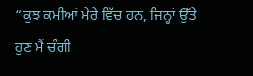“ਕੁਝ ਕਮੀਆਂ ਮੇਰੇ ਵਿੱਚ ਹਨ, ਜਿਨ੍ਹਾਂ ਉੱਤੇ ਹੁਣ ਮੈਂ ਚੰਗੀ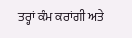ਤਰ੍ਹਾਂ ਕੰਮ ਕਰਾਂਗੀ ਅਤੇ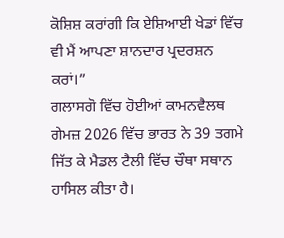ਕੋਸ਼ਿਸ਼ ਕਰਾਂਗੀ ਕਿ ਏਸ਼ਿਆਈ ਖੇਡਾਂ ਵਿੱਚ ਵੀ ਮੈਂ ਆਪਣਾ ਸ਼ਾਨਦਾਰ ਪ੍ਰਦਰਸ਼ਨ ਕਰਾਂ।”
ਗਲਾਸਗੋ ਵਿੱਚ ਹੋਈਆਂ ਕਾਮਨਵੈਲਥ ਗੇਮਜ਼ 2026 ਵਿੱਚ ਭਾਰਤ ਨੇ 39 ਤਗਮੇ ਜਿੱਤ ਕੇ ਮੈਡਲ ਟੈਲੀ ਵਿੱਚ ਚੌਥਾ ਸਥਾਨ ਹਾਸਿਲ ਕੀਤਾ ਹੈ।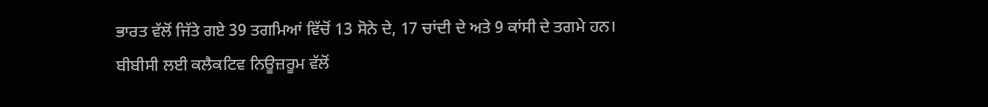ਭਾਰਤ ਵੱਲੋਂ ਜਿੱਤੇ ਗਏ 39 ਤਗਮਿਆਂ ਵਿੱਚੋਂ 13 ਸੋਨੇ ਦੇ, 17 ਚਾਂਦੀ ਦੇ ਅਤੇ 9 ਕਾਂਸੀ ਦੇ ਤਗਮੇ ਹਨ।
ਬੀਬੀਸੀ ਲਈ ਕਲੈਕਟਿਵ ਨਿਊਜ਼ਰੂਮ ਵੱਲੋਂ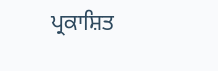ਪ੍ਰਕਾਸ਼ਿਤ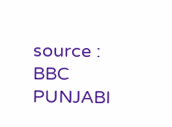source : BBC PUNJABI